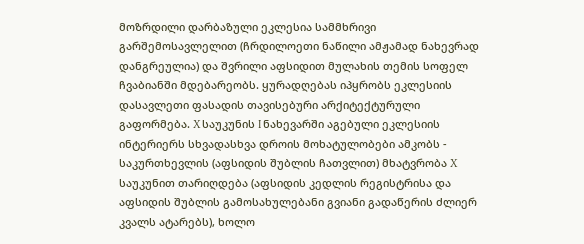მოზრდილი დარბაზული ეკლესია სამმხრივი გარშემოსავლელით (ჩრდილოეთი ნაწილი ამჟამად ნახევრად დანგრეულია) და შვრილი აფსიდით მულახის თემის სოფელ ჩვაბიანში მდებარეობს. ყურადღებას იპყრობს ეკლესიის დასავლეთი ფასადის თავისებური არქიტექტურული გაფორმება. X საუკუნის I ნახევარში აგებული ეკლესიის ინტერიერს სხვადასხვა დროის მოხატულობები ამკობს - საკურთხევლის (აფსიდის შუბლის ჩათვლით) მხატვრობა X საუკუნით თარიღდება (აფსიდის კედლის რეგისტრისა და აფსიდის შუბლის გამოსახულებანი გვიანი გადაწერის ძლიერ კვალს ატარებს), ხოლო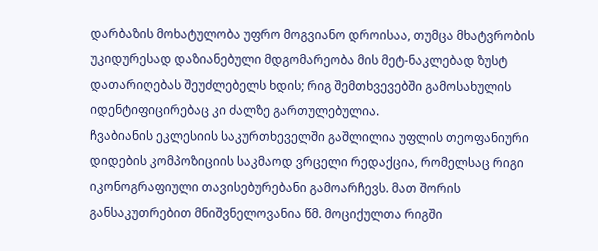დარბაზის მოხატულობა უფრო მოგვიანო დროისაა, თუმცა მხატვრობის უკიდურესად დაზიანებული მდგომარეობა მის მეტ-ნაკლებად ზუსტ დათარიღებას შეუძლებელს ხდის; რიგ შემთხვევებში გამოსახულის იდენტიფიცირებაც კი ძალზე გართულებულია.
ჩვაბიანის ეკლესიის საკურთხეველში გაშლილია უფლის თეოფანიური დიდების კომპოზიციის საკმაოდ ვრცელი რედაქცია, რომელსაც რიგი იკონოგრაფიული თავისებურებანი გამოარჩევს. მათ შორის განსაკუთრებით მნიშვნელოვანია წმ. მოციქულთა რიგში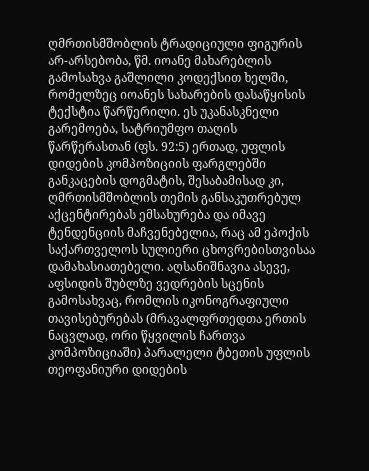ღმრთისმშობლის ტრადიციული ფიგურის არ-არსებობა, წმ. იოანე მახარებლის გამოსახვა გაშლილი კოდექსით ხელში, რომელზეც იოანეს სახარების დასაწყისის ტექსტია წარწერილი. ეს უკანასკნელი გარემოება, სატრიუმფო თაღის წარწერასთან (ფს. 92:5) ერთად, უფლის დიდების კომპოზიციის ფარგლებში განკაცების დოგმატის, შესაბამისად კი, ღმრთისმშობლის თემის განსაკუთრებულ აქცენტირებას ემსახურება და იმავე ტენდენციის მაჩვენებელია, რაც ამ ეპოქის საქართველოს სულიერი ცხოვრებისთვისაა დამახასიათებელი. აღსანიშნავია ასევე, აფსიდის შუბლზე ვედრების სცენის გამოსახვაც, რომლის იკონოგრაფიული თავისებურებას (მრავალფრთედთა ერთის ნაცვლად, ორი წყვილის ჩართვა კომპოზიციაში) პარალელი ტბეთის უფლის თეოფანიური დიდების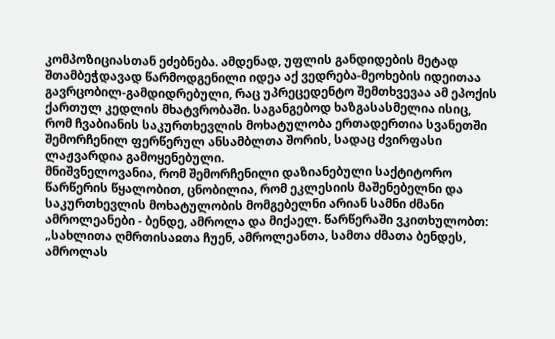კომპოზიციასთან ეძებნება. ამდენად, უფლის განდიდების მეტად შთამბეჭდავად წარმოდგენილი იდეა აქ ვედრება-მეოხების იდეითაა გავრცობილ-გამდიდრებული, რაც უპრეცედენტო შემთხვევაა ამ ეპოქის ქართულ კედლის მხატვრობაში. საგანგებოდ ხაზგასასმელია ისიც, რომ ჩვაბიანის საკურთხევლის მოხატულობა ერთადერთია სვანეთში შემორჩენილ ფერწერულ ანსამბლთა შორის, სადაც ძვირფასი ლაჟვარდია გამოყენებული.
მნიშვნელოვანია, რომ შემორჩენილი დაზიანებული საქტიტორო წარწერის წყალობით, ცნობილია, რომ ეკლესიის მაშენებელნი და საკურთხევლის მოხატულობის მომგებელნი არიან სამნი ძმანი ამროლეანები - ბენდე, ამროლა და მიქაელ. წარწერაში ვკითხულობთ: „სახლითა ღმრთისაჲთა ჩუენ, ამროლეანთა, სამთა ძმათა ბენდეს, ამროლას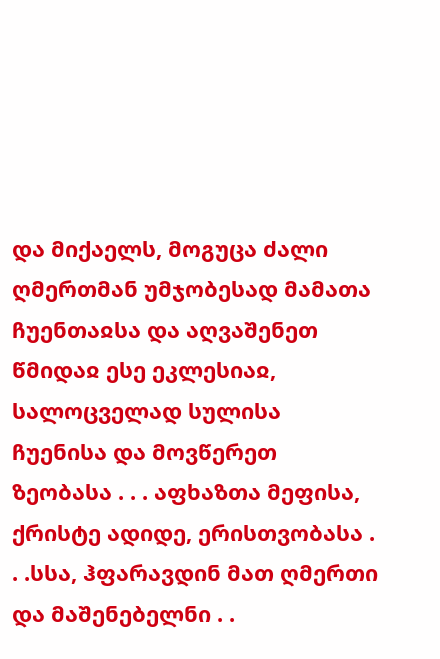და მიქაელს, მოგუცა ძალი ღმერთმან უმჯობესად მამათა ჩუენთაჲსა და აღვაშენეთ წმიდაჲ ესე ეკლესიაჲ, სალოცველად სულისა ჩუენისა და მოვწერეთ ზეობასა . . . აფხაზთა მეფისა, ქრისტე ადიდე, ერისთვობასა . . .სსა, ჰფარავდინ მათ ღმერთი და მაშენებელნი . .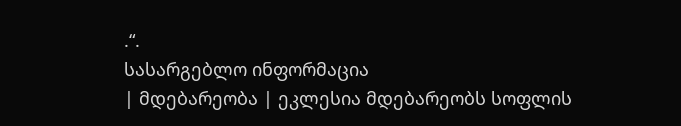.“.
სასარგებლო ინფორმაცია
| მდებარეობა | ეკლესია მდებარეობს სოფლის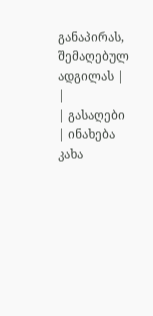განაპირას, შემაღებულ ადგილას |
|
| გასაღები | ინახება კახა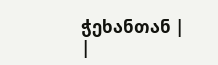ჭეხანთან |
|